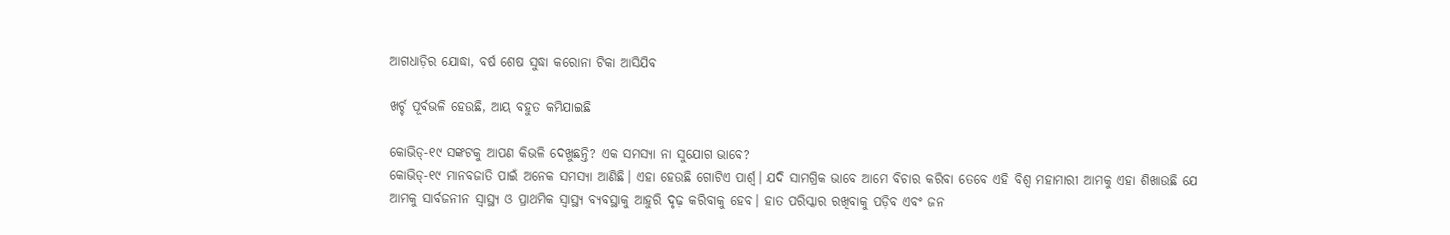ଆଗଧାଡ଼ିର ଯୋଦ୍ଧା, ବର୍ଷ ଶେ‌ଷ ସୁଦ୍ଧା କରୋନା ଟିକା ଆସିଯିବ

ଖର୍ଚ୍ଚ ପୂର୍ବଭଳି ହେଉଛି, ଆୟ ବହୁତ କମିଯାଇଛି

କୋଭିଡ୍-୧୯ ସଙ୍କଟକୁ ଆପଣ କିଭଳି ଦେଖୁଛନ୍ତି? ଏକ ସମସ୍ୟା ନା ସୁଯୋଗ ଭାବେ?
କୋଭିଡ୍‌-୧୯ ମାନବଜାତି ପାଇଁ ଅନେକ ସମସ୍ୟା‌ ଆଣିଛି। ଏହା ହେଉଛି ଗୋଟିଏ ପାର୍ଶ୍ବ। ଯଦି ସାମଗ୍ରିକ ଭାବେ ଆମେ ବିଚାର କରିବା ତେବେ ଏହି ବିଶ୍ବ ମହାମାରୀ ଆମକୁ ଏହା ଶିଖାଉଛି ଯେ ଆମକୁ ସାର୍ବଜନୀନ ସ୍ବାସ୍ଥ୍ୟ ଓ ପ୍ରାଥମିକ ସ୍ବାସ୍ଥ୍ୟ ବ୍ୟବସ୍ଥାକୁ ଆହୁରି ଦୃଢ଼ କରିବାକୁ ହେବ। ହାତ ପରିସ୍କାର ରଖିବାକୁ ପଡ଼ିବ ଏବଂ ଜନ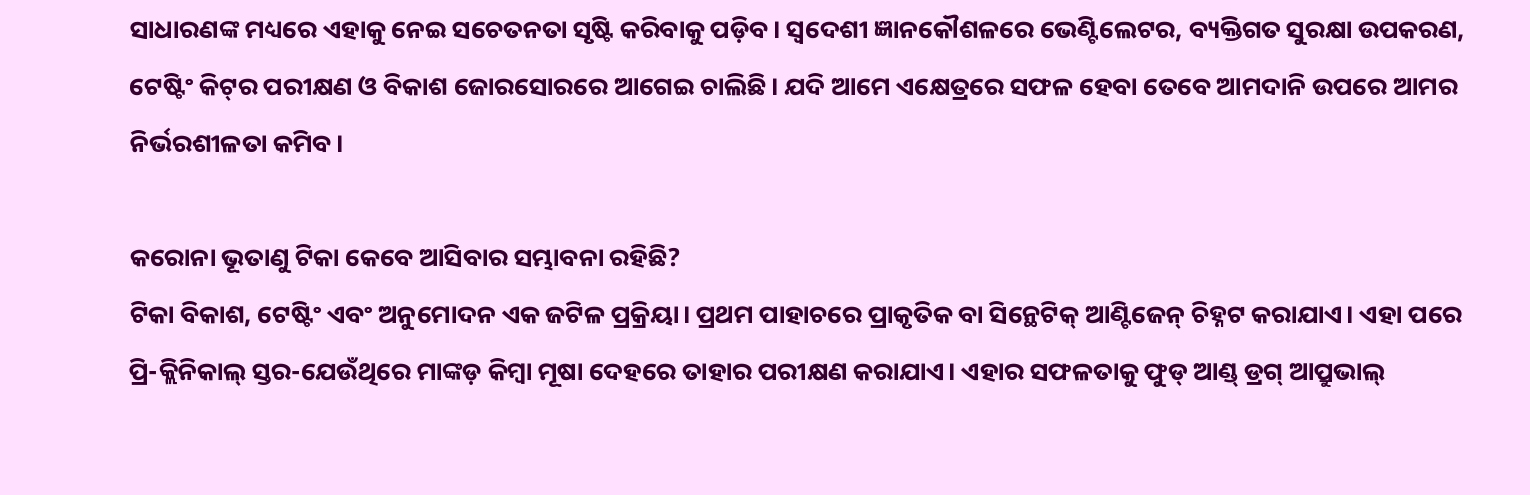ସାଧାରଣଙ୍କ ମଧ୍ୟରେ ଏହାକୁ ନେଇ ସଚେତନତା ସୃଷ୍ଟି କରିବାକୁ ପଡ଼ିବ। ସ୍ବଦେଶୀ ଜ୍ଞାନକୌଶଳରେ ଭେଣ୍ଟିଲେଟର, ବ୍ୟକ୍ତିଗତ ସୁରକ୍ଷା ଉପକରଣ, ଟେଷ୍ଟିଂ କିଟ୍‌ର ପରୀକ୍ଷଣ ଓ ବିକାଶ ଜୋରସୋରରେ ଆଗେଇ ଚାଲିଛି। ଯଦି ଆମେ ଏକ୍ଷେତ୍ରରେ ସଫଳ ହେବା ତେବେ ଆମଦାନି ଉପରେ ଆମର ନିର୍ଭରଶୀଳତା କମିବ।

କରୋନା ଭୂତାଣୁ ଟିକା କେବେ ଆସିବାର ସମ୍ଭାବନା ରହିଛି?
ଟିକା ବିକାଶ, ଟେଷ୍ଟିଂ ଏବଂ ଅନୁମୋଦନ ଏକ ଜଟିଳ ପ୍ରକ୍ରିୟା। ପ୍ରଥମ ପାହାଚରେ ପ୍ରାକୃତିକ ବା ସିନ୍ଥେଟିକ୍ ଆଣ୍ଟିଜେନ୍ ଚିହ୍ନଟ କରାଯାଏ। ଏହା ପରେ ପ୍ରି-କ୍ଲିନିକାଲ୍ ସ୍ତର-ଯେଉଁଥିରେ ମାଙ୍କଡ଼ କିମ୍ବା ମୂଷା ଦେହରେ ତାହାର ପରୀକ୍ଷଣ କରାଯାଏ। ଏହାର ସଫଳତାକୁ ଫୁଡ୍ ଆଣ୍ଡ୍‌ ଡ୍ରଗ୍‌ ଆପ୍ରୁଭାଲ୍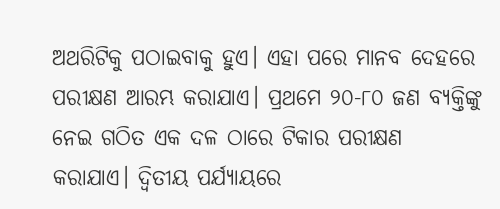ଅଥରିଟିକୁ ପଠାଇବାକୁ ହୁଏ। ଏହା ପରେ ମାନବ ଦେହରେ ପରୀକ୍ଷଣ ଆରମ୍ଭ କରାଯାଏ। ପ୍ରଥମେ ୨୦-୮୦ ଜଣ ବ୍ୟକ୍ତିଙ୍କୁ ନେଇ ଗଠିତ ଏକ ଦଳ ଠାରେ ଟିକାର ପରୀକ୍ଷଣ କରାଯାଏ। ଦ୍ବିତୀୟ ପର୍ଯ୍ୟାୟରେ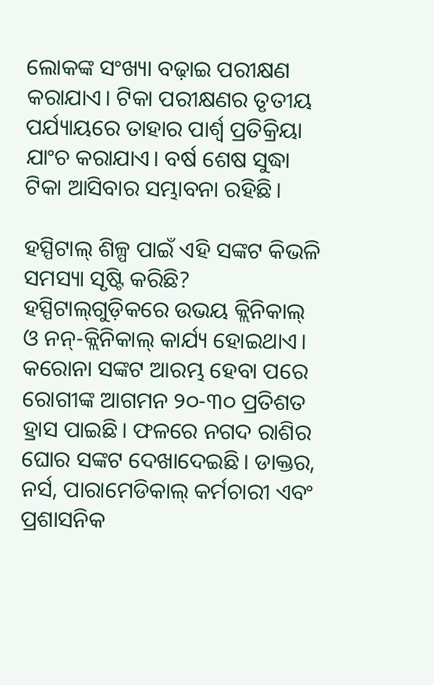ଲୋକଙ୍କ ସଂଖ୍ୟା ବଢ଼ାଇ ପରୀକ୍ଷଣ କରାଯ‌ାଏ। ଟିକା ପରୀକ୍ଷଣର ତୃତୀୟ ପର୍ଯ୍ୟାୟରେ ତାହାର ପାର୍ଶ୍ବ ପ୍ରତିକ୍ରିୟା ଯାଂଚ କରାଯାଏ। ବର୍ଷ ଶେଷ ସୁଦ୍ଧା ଟିକା ଆସିବାର ସମ୍ଭାବନା ରହିଛି।

ହସ୍ପିଟାଲ୍ ଶିଳ୍ପ ପାଇଁ ଏହି ସଙ୍କଟ କିଭଳି ସମସ୍ୟା ସୃଷ୍ଟି କରିଛି?
ହସ୍ପିଟାଲ୍‌ଗୁଡ଼ିକରେ ଉଭୟ କ୍ଲିନିକାଲ୍ ଓ ନନ୍-କ୍ଲିନିକାଲ୍‌ କାର୍ଯ୍ୟ ହୋଇଥାଏ। କରୋନା ସଙ୍କଟ ଆରମ୍ଭ ହେବା ପରେ ରୋଗୀଙ୍କ ଆଗମନ ୨୦-୩୦ ପ୍ରତିଶତ ହ୍ରାସ ପାଇଛି। ଫଳରେ ନଗଦ ରାଶିର ଘୋର ସଙ୍କଟ ଦେଖାଦେଇଛି। ଡାକ୍ତର, ନର୍ସ, ପାରା‌‌ମେଡିକାଲ୍ କର୍ମଚାରୀ ଏବଂ ପ୍ରଶାସନିକ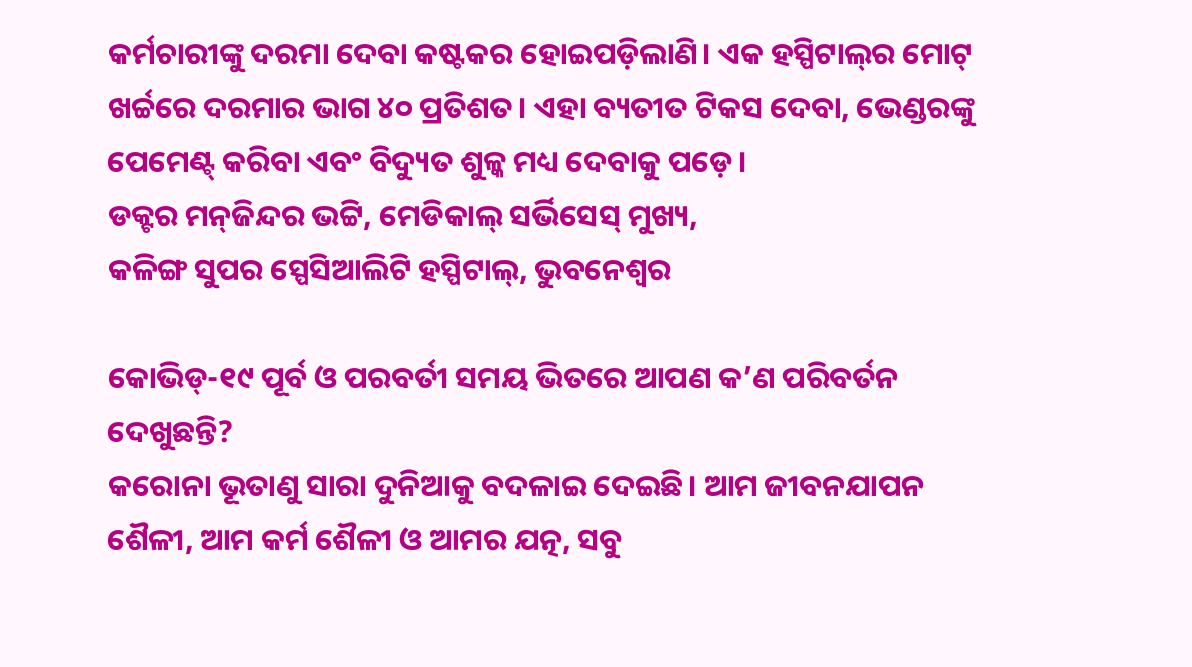କର୍ମଚାରୀଙ୍କୁ ଦରମା ଦେବା କଷ୍ଟକର ହୋଇପଡ଼ିଲାଣି। ଏକ ହସ୍ପିଟାଲ୍‌ର ମୋଟ୍‌ ଖର୍ଚ୍ଚରେ ଦରମାର ଭାଗ ୪୦ ପ୍ରତିଶତ। ଏହା ବ୍ୟତୀତ ଟିକସ ‌ଦେବା, ଭେଣ୍ଡରଙ୍କୁ ପେମେଣ୍ଟ୍ କରିବା ଏବଂ ବିଦ୍ୟୁତ ଶୁଳ୍କ ମଧ୍ୟ ଦେବାକୁ ପଡ଼େ।
ଡକ୍ଟର ମନ୍‌ଜିନ୍ଦର ଭଟ୍ଟି, ମେଡିକାଲ୍ ସର୍ଭିସେସ୍‌ ମୁଖ୍ୟ,
କଳିଙ୍ଗ ସୁପର ସ୍ପେସିଆଲିଟି ହସ୍ପିଟାଲ୍‌, ଭୁବନେଶ୍ବର

କୋଭିଡ୍‌-୧୯ ପୂର୍ବ ଓ ପରବର୍ତୀ ସମୟ ଭିତରେ ଆପଣ କ’ଣ ପରିବର୍ତନ ଦେଖୁଛନ୍ତି?
କରୋନା ଭୂତାଣୁ ସାରା ଦୁନିଆକୁ ବଦଳାଇ ଦେଇଛି। ଆମ ଜୀବନଯାପନ ଶୈଳୀ, ଆମ କର୍ମ ଶୈଳୀ ଓ ଆମର ଯତ୍ନ, ସବୁ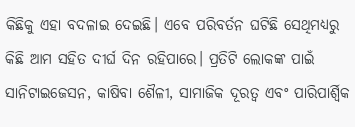କିଛିକୁ ଏହା ବଦଳାଇ ଦେଇଛି। ଏବେ ପରିବର୍ତନ ଘଟିଛି ସେଥିମଧ୍ୟରୁ କିଛି ଆମ ସହିତ ଦୀର୍ଘ ଦିନ ରହିପାରେ। ପ୍ରତିଟି ଲୋକଙ୍କ ପାଇଁ ସାନିଟାଇଜେସନ, କାଷିବା ଶୈଳୀ, ସାମାଜିକ ଦୂରତ୍ବ ଏବଂ ପାରିପାର୍ଶ୍ବିକ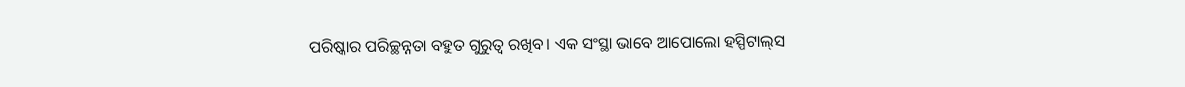ପରିଷ୍କାର ପରିଚ୍ଛନ୍ନତା ବହୁତ ଗୁରୁତ୍ବ ରଖିବ। ଏକ ସଂସ୍ଥା ଭାବେ ଆପୋଲୋ ହସ୍ପିଟାଲ୍‌ସ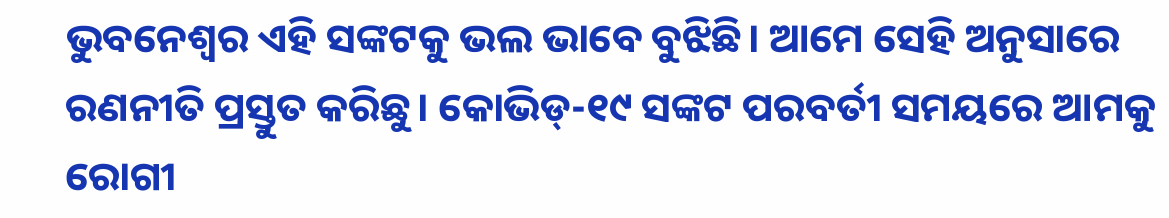ଭୁବନେଶ୍ବର ଏହି ସଙ୍କଟକୁ ଭଲ ଭାବେ ବୁଝିଛି। ଆମେ ସେହି ଅନୁସାରେ ରଣନୀତି ପ୍ରସ୍ତୁତ କରିଛୁ। କୋଭିଡ୍‌-୧୯ ସଙ୍କଟ ପରବର୍ତୀ ସମୟରେ ଆମକୁ ରୋଗୀ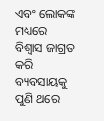ଏବଂ ଲୋକଙ୍କ ମଧ୍ୟରେ ବିଶ୍ବାସ ଜାଗ୍ରତ କରି ବ୍ୟବସାୟକୁ ପୁଣି ଥରେ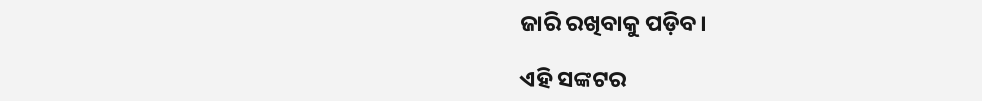ଜାରି ରଖିବାକୁ ପଡ଼ିବ।

ଏହି ସଙ୍କଟର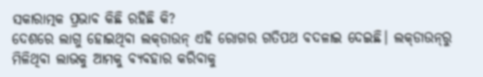ସକାରାତ୍ମକ ପ୍ରଭାବ କିଛି ରହିଛି କି?
ଦେଶରେ ଲାଗୁ ହୋଇଥିବା ଲକ୍‌ଡାଉନ୍ ଏହି ରୋଗର ଗତିପଥ ବଦଳାଇ ଦେଇଛି। ଲକ୍‌ଡାଉନ୍‌ରୁ ମିଳିଥିବା ଲାଭକୁ ଆମକୁ ବ୍ୟବହାର କରିବାକୁ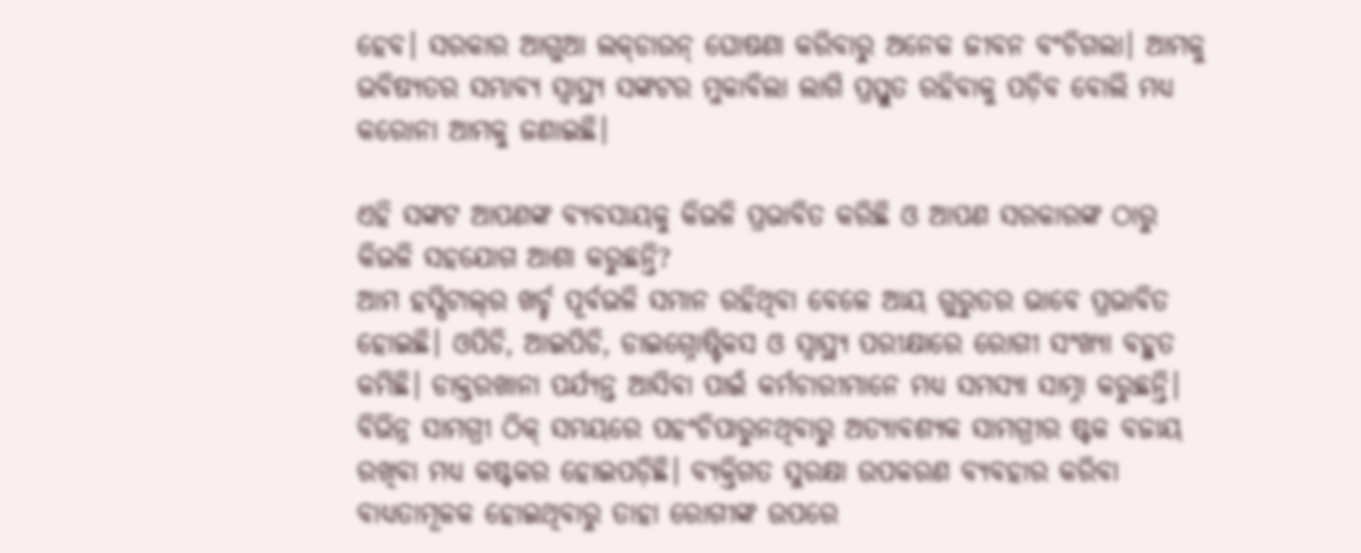ହେବ। ସରକାର ଆଗୁଆ ଲକ୍‌ଡାଉନ୍ ଘୋଷଣା କରିବାରୁ ଅନେକ ଜୀବନ ବଂଚିଗଲା। ଆମକୁ ଭବିଷ୍ୟତର ସମ୍ଭାବ୍ୟ ସ୍ବାସ୍ଥ୍ୟ ସଙ୍କଟର ମୁକାବିଲା ଲାଗି ପ୍ରସ୍ତୁତ ରହିବାକୁ ପଡ଼ିବ ବୋଲି ମଧ୍ୟ କରୋନା ଆମକୁ ଜଣାଇଛି।

ଏହି ସଙ୍କଟ ଆପଣଙ୍କ ବ୍ୟବସା‌ୟକୁ କିଭଳି ପ୍ରଭାବିତ କରିଛି ଓ ଆପଣ ସରକାରଙ୍କ ଠାରୁ କିଭଳି ସହଯୋଗ ଆଶା କରୁଛନ୍ତି?
ଆମ ହସ୍ପିଟାଲ୍‌ର ଖର୍ଚ୍ଚ ପୂର୍ବଭଳି ସମାନ ରହିଥିବା ବେଳେ ଆୟ ଗୁରୁତର ଭାବେ ପ୍ରଭାବିତ ହୋଇଛି। ଓପିଡି, ଆଇପିଡି, ଡାଇଗ୍ନୋଷ୍ଟିକସ ଓ ସ୍ବାସ୍ଥ୍ୟ ପରୀକ୍ଷାରେ ରୋଗୀ ସଂଖ୍ୟା ବହୁତ କମିଛି। ଡାକ୍ତରଖାନା ପର୍ଯ୍ୟନ୍ତ ଆସିବା ପାଇଁ କର୍ମଚାରୀମାନେ ମଧ୍ୟ ସମସ୍ୟା ସାମ୍ନା କରୁଛନ୍ତି। ବିଭିନ୍ନ ସାମଗ୍ରୀ ଠିକ୍ ସମୟରେ ପହଂଚିପାରୁନଥିବାରୁ ଅତ୍ୟାବଶ୍ୟକ ସାମଗ୍ରୀର ଷ୍ଟକ ବଜାୟ ରଖିବ‌ା ମଧ୍ୟ କଷ୍ଟକର ହୋଇପଡ଼ିଛି। ବ୍ୟକ୍ତିଗତ ସୁରକ୍ଷା ଉପକରଣ ବ୍ୟବହାର କରିବା ବାଧ୍ୟତାମୂଳକ ହୋଇଥିବାରୁ ତାହା ରୋଗୀଙ୍କ ଉପରେ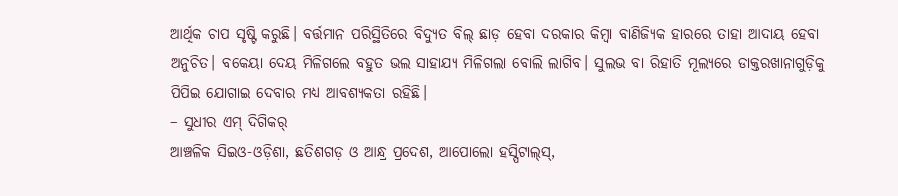ଆର୍ଥିକ ଚାପ ସୃଷ୍ଟି କରୁଛି। ବର୍ତ୍ତମାନ ପରିସ୍ଥିତିରେ ବିଦ୍ୟୁତ ବିଲ୍‌ ଛାଡ଼ ହେବା ଦରକାର କିମ୍ବା ବାଣିଜ୍ୟିକ ହାରରେ ତାହା ଆଦାୟ ହେବା ଅନୁଚିତ। ବକେୟା ଦେୟ ମିଳିଗଲେ ବହୁତ ଭଲ ସାହାଯ୍ୟ ମିଳିଗଲା ବୋଲି ଲାଗିବ। ସୁଲଭ ବା ରିହାତି ମୂଲ୍ୟରେ ଡାକ୍ତରଖାନାଗୁଡ଼ିକୁ ପିପିଇ ଯୋଗାଇ ଦେବାର ମଧ୍ୟ ଆବଶ୍ୟକତା ରହିଛି।
– ସୁଧୀର ଏମ୍ ଦିଗିକର୍‌
ଆଞ୍ଚଳିକ ସିଇଓ-ଓଡ଼ିଶା, ଛତିଶଗଡ଼ ଓ ଆନ୍ଧ୍ର ପ୍ରଦେଶ, ଆପୋଲୋ ହସ୍ପିଟାଲ୍‌ସ୍‌,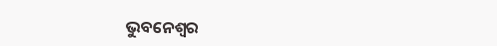ଭୁବନେଶ୍ବର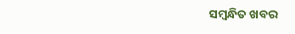ସମ୍ବନ୍ଧିତ ଖବର